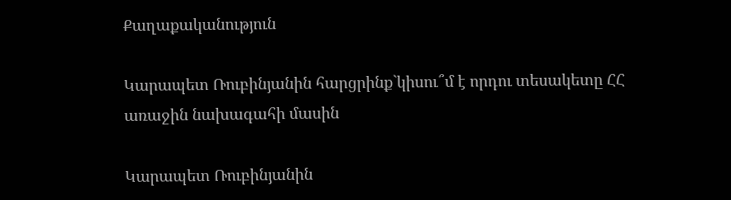Քաղաքականություն

Կարապետ Ռուբինյանին հարցրինք`կիսու՞մ է որդու տեսակետը ՀՀ առաջին նախագահի մասին

Կարապետ Ռուբինյանին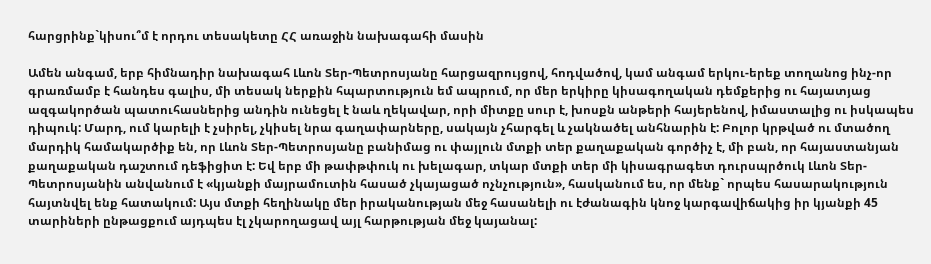հարցրինք`կիսու՞մ է որդու տեսակետը ՀՀ առաջին նախագահի մասին

Ամեն անգամ, երբ հիմնադիր նախագահ Լևոն Տեր-Պետրոսյանը հարցազրույցով, հոդվածով, կամ անգամ երկու-երեք տողանոց ինչ-որ գրառմամբ է հանդես գալիս, մի տեսակ ներքին հպարտություն եմ ապրում, որ մեր երկիրը կիսագողական դեմքերից ու հայատյաց ազգակործան պատուհասներից անդին ունեցել է նաև ղեկավար, որի միտքը սուր է, խոսքն անթերի հայերենով, իմաստալից ու իսկապես դիպուկ: Մարդ, ում կարելի է չսիրել, չկիսել նրա գաղափարները, սակայն չհարգել և չակնածել անհնարին է: Բոլոր կրթված ու մտածող մարդիկ համակարծիք են, որ Լևոն Տեր-Պետրոսյանը բանիմաց ու փայլուն մտքի տեր քաղաքական գործիչ է, մի բան, որ հայաստանյան քաղաքական դաշտում դեֆիցիտ է: Եվ երբ մի թափթփուկ ու խելագար, տկար մտքի տեր մի կիսագրագետ դուրսպրծուկ Լևոն Տեր-Պետրոսյանին անվանում է «կյանքի մայրամուտին հասած չկայացած ոչնչություն», հասկանում ես, որ մենք` որպես հասարակություն հայտնվել ենք հատակում: Այս մտքի հեղինակը մեր իրականության մեջ հասանելի ու էժանագին կնոջ կարգավիճակից իր կյանքի 45 տարիների ընթացքում այդպես էլ չկարողացավ այլ հարթության մեջ կայանալ: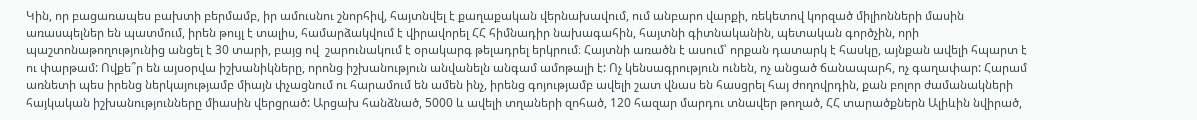Կին, որ բացառապես բախտի բերմամբ, իր ամուսնու շնորհիվ, հայտնվել է քաղաքական վերնախավում, ում անբարո վարքի, ռեկետով կորզած միլիոնների մասին առասպելներ են պատմում, իրեն թույլ է տալիս, համարձակվում է վիրավորել ՀՀ հիմնադիր նախագահին, հայտնի գիտնականին, պետական գործչին, որի պաշտոնաթողությունից անցել է 30 տարի, բայց ով  շարունակում է օրակարգ թելադրել երկրում։ Հայտնի առածն է ասում՝ որքան դատարկ է հասկը, այնքան ավելի հպարտ է ու փարթամ: Ովքե՞ր են այսօրվա իշխանիկները, որոնց իշխանություն անվանելն անգամ ամոթալի է: Ոչ կենսագրություն ունեն, ոչ անցած ճանապարհ, ոչ գաղափար: Հարամ առնետի պես իրենց ներկայությամբ միայն փչացնում ու հարամում են ամեն ինչ, իրենց գոյությամբ ավելի շատ վնաս են հասցրել հայ ժողովրդին, քան բոլոր ժամանակների հայկական իշխանությունները միասին վերցրած: Արցախ հանձնած, 5000 և ավելի տղաների զոհած, 120 հազար մարդու տնավեր թողած, ՀՀ տարածքներն Ալիևին նվիրած,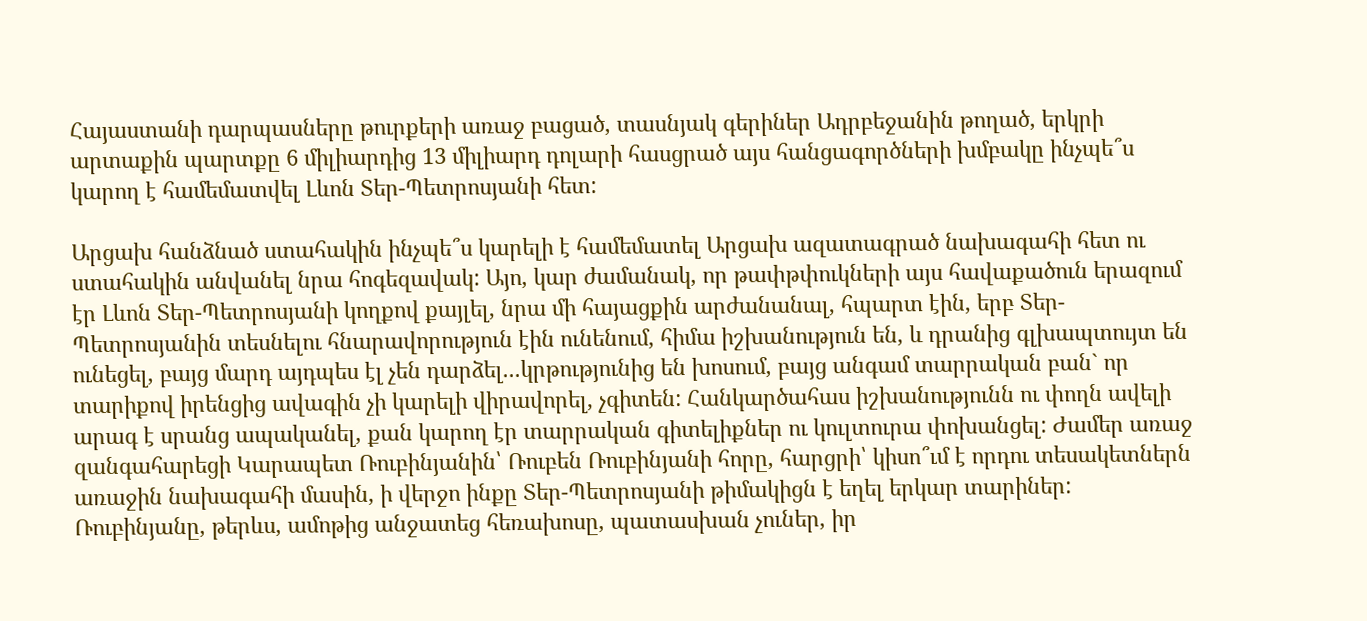Հայաստանի դարպասները թուրքերի առաջ բացած, տասնյակ գերիներ Ադրբեջանին թողած, երկրի արտաքին պարտքը 6 միլիարդից 13 միլիարդ դոլարի հասցրած այս հանցագործների խմբակը ինչպե՞ս կարող է համեմատվել Լևոն Տեր-Պետրոսյանի հետ:

Արցախ հանձնած ստահակին ինչպե՞ս կարելի է համեմատել Արցախ ազատագրած նախագահի հետ ու ստահակին անվանել նրա հոգեզավակ: Այո, կար ժամանակ, որ թափթփուկների այս հավաքածուն երազում էր Լևոն Տեր-Պետրոսյանի կողքով քայլել, նրա մի հայացքին արժանանալ, հպարտ էին, երբ Տեր-Պետրոսյանին տեսնելու հնարավորություն էին ունենում, հիմա իշխանություն են, և դրանից գլխապտույտ են ունեցել, բայց մարդ այդպես էլ չեն դարձել...կրթությունից են խոսում, բայց անգամ տարրական բան` որ տարիքով իրենցից ավագին չի կարելի վիրավորել, չգիտեն: Հանկարծահաս իշխանությունն ու փողն ավելի արագ է սրանց ապականել, քան կարող էր տարրական գիտելիքներ ու կուլտուրա փոխանցել: Ժամեր առաջ զանգահարեցի Կարապետ Ռուբինյանին՝ Ռուբեն Ռուբինյանի հորը, հարցրի՝ կիսո՞ւմ է որդու տեսակետներն առաջին նախագահի մասին, ի վերջո ինքը Տեր-Պետրոսյանի թիմակիցն է եղել երկար տարիներ: Ռուբինյանը, թերևս, ամոթից անջատեց հեռախոսը, պատասխան չուներ, իր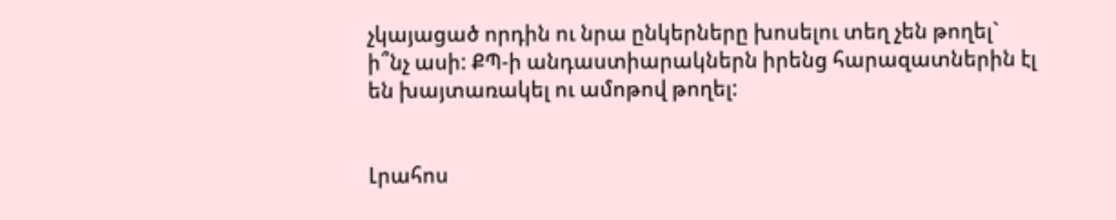չկայացած որդին ու նրա ընկերները խոսելու տեղ չեն թողել` ի՞նչ ասի: ՔՊ-ի անդաստիարակներն իրենց հարազատներին էլ են խայտառակել ու ամոթով թողել:


Լրահոս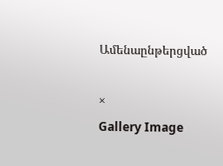Ամենաընթերցված

×
Gallery Image